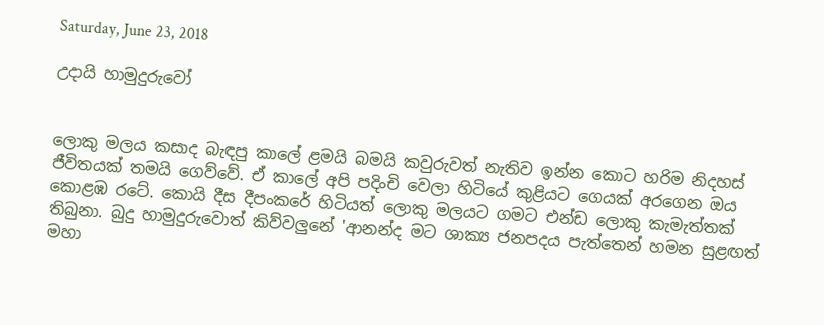Saturday, June 23, 2018

උදායි හාමුදුරුවෝ


ලොකු මලය කසාද බැඳපු කාලේ ළමයි බමයි කවුරුවත් නැතිව ඉන්න කොට හරිම නිදහස් ජීවිතයක් තමයි ගෙව්වේ. ඒ කාලේ අපි පදිංචි වෙලා හිටියේ කුළියට ගෙයක් අරගෙන ඔය කොළඹ රටේ. කොයි දීස දීපංකරේ හිටියත් ලොකු මලයට ගමට එන්ඩ ලොකු කැමැත්තක් තිබුනා. බුදු හාමුදුරුවොත් කිව්වලුනේ 'ආනන්ද මට ශාක්‍ය ජනපදය පැත්තෙන් හමන සුළඟත් මහා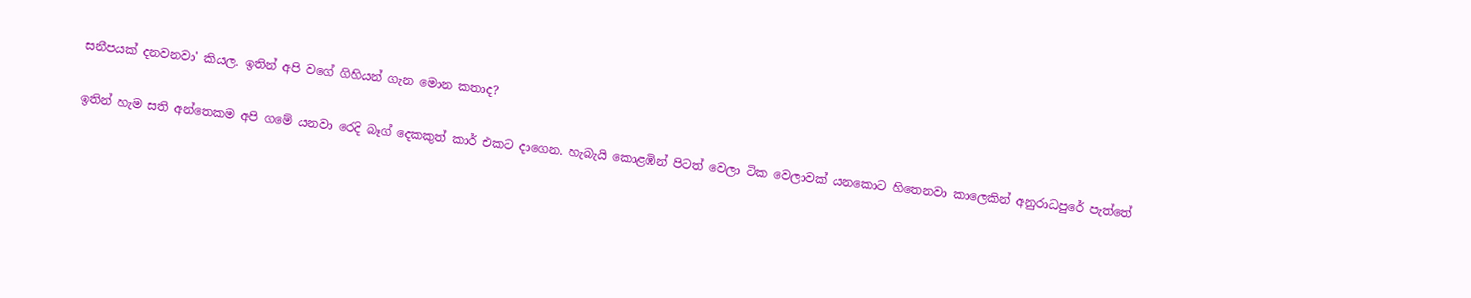සනීපයක් දනවනවා' කියල. ඉතින් අපි වගේ ගිහියන් ගැන මොන කතාද?

ඉතින් හැම සති අන්තෙකම අපි ගමේ යනවා රෙදි බෑග් දෙකකුත් කාර් එකට දාගෙන. හැබැයි කොළඹින් පිටත් වෙලා ටික වෙලාවක් යනකොට හිතෙනවා කාලෙකින් අනුරාධපුරේ පැත්තේ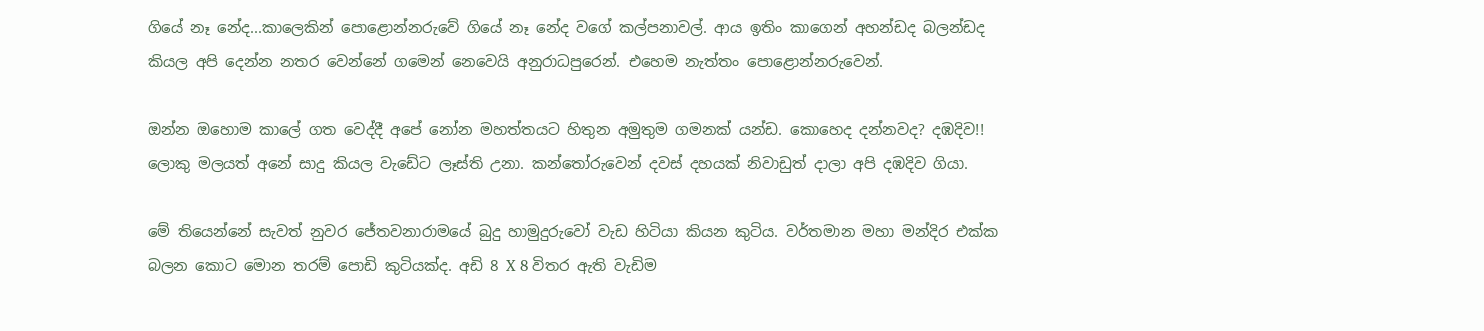ගියේ නෑ නේද...කාලෙකින් පොළොන්නරුවේ ගියේ නෑ නේද වගේ කල්පනාවල්. ආය ඉතිං කාගෙන් අහන්ඩද බලන්ඩද කියල අපි දෙන්න නතර වෙන්නේ ගමෙන් නෙවෙයි අනුරාධපුරෙන්. එහෙම නැත්තං පොළොන්නරුවෙන්.

ඔන්න ඔහොම කාලේ ගත වෙද්දී අපේ නෝන මහත්තයට හිතුන අමුතුම ගමනක් යන්ඩ. කොහෙද දන්නවද? දඹදිව!! ලොකු මලයත් අනේ සාදු කියල වැඩේට ලෑස්ති උනා. කන්තෝරුවෙන් දවස් දහයක් නිවාඩුත් දාලා අපි දඹදිව ගියා.

මේ තියෙන්නේ සැවත් නුවර ජේතවනාරාමයේ බුදු හාමුදුරුවෝ වැඩ හිටියා කියන කුටිය. වර්තමාන මහා මන්දිර එක්ක බලන කොට මොන තරම් පොඩි කුටියක්ද. අඩි 8 X 8 විතර ඇති වැඩිම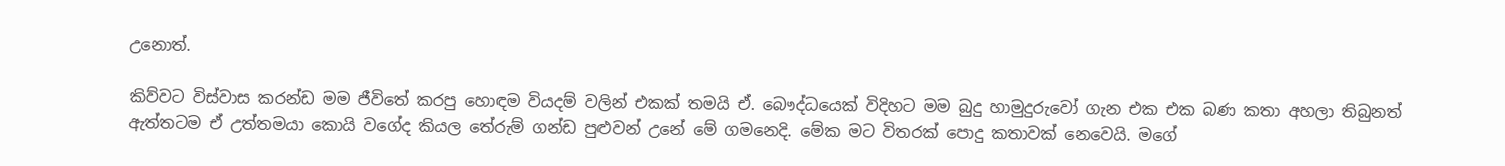උනොත්.

කිව්වට විස්වාස කරන්ඩ මම ජීවිතේ කරපු හොඳම වියදම් වලින් එකක් තමයි ඒ. බෞද්ධයෙක් විදිහට මම බුදු හාමුදුරුවෝ ගැන එක එක බණ කතා අහලා තිබුනත් ඇත්තටම ඒ උත්තමයා කොයි වගේද කියල තේරුම් ගන්ඩ පුළුවන් උනේ මේ ගමනෙදි. මේක මට විතරක් පොදු කතාවක් නෙවෙයි. මගේ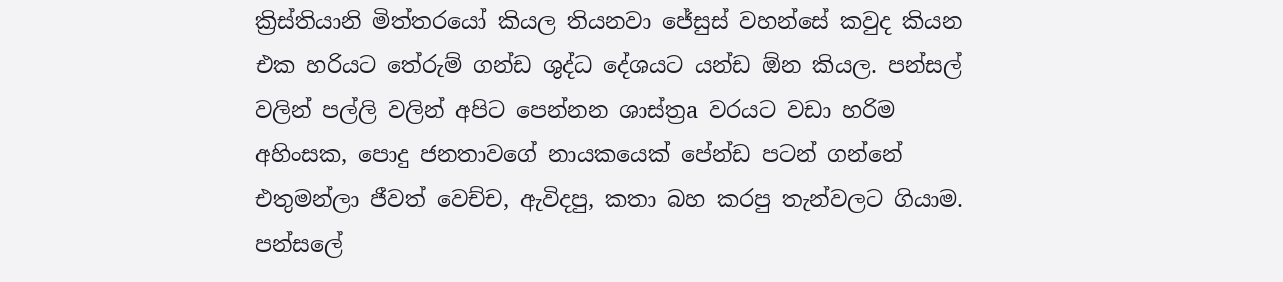ක්‍රිස්තියානි මිත්තරයෝ කියල තියනවා ජේසුස් වහන්සේ කවුද කියන එක හරියට තේරුම් ගන්ඩ ශුද්ධ දේශයට යන්ඩ ඕන කියල. පන්සල් වලින් පල්ලි වලින් අපිට පෙන්නන ශාස්ත්‍රa වරයට වඩා හරිම අහිංසක, පොදු ජනතාවගේ නායකයෙක් පේන්ඩ පටන් ගන්නේ එතුමන්ලා ජීවත් වෙච්ච, ඇවිදපු, කතා බහ කරපු තැන්වලට ගියාම. පන්සලේ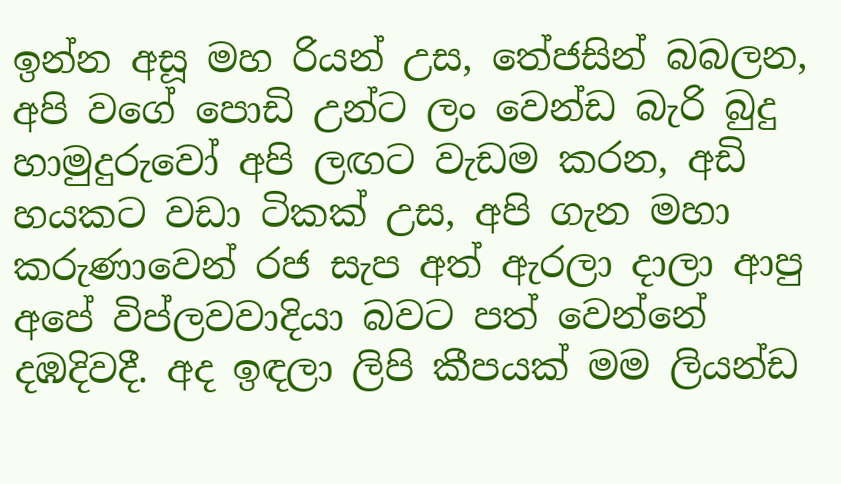ඉන්න අසූ මහ රියන් උස, තේජසින් බබලන, අපි වගේ පොඩි උන්ට ලං වෙන්ඩ බැරි බුදු හාමුදුරුවෝ අපි ලඟට වැඩම කරන, අඩි හයකට වඩා ටිකක් උස, අපි ගැන මහා කරුණාවෙන් රජ සැප අත් ඇරලා දාලා ආපු අපේ විප්ලවවාදියා බවට පත් වෙන්නේ දඹදිවදී. අද ඉඳලා ලිපි කීපයක් මම ලියන්ඩ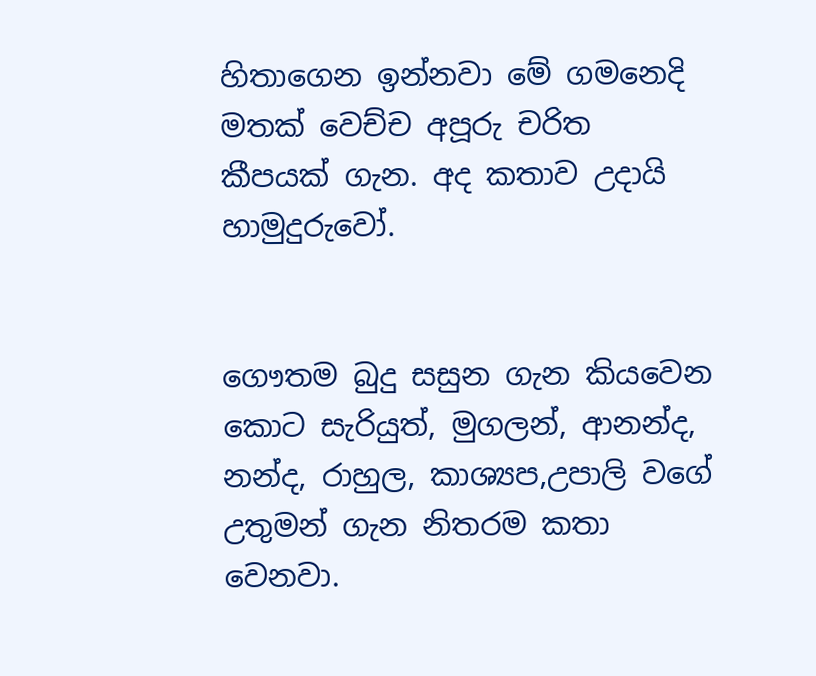හිතාගෙන ඉන්නවා මේ ගමනෙදි මතක් වෙච්ච අපූරු චරිත කීපයක් ගැන. අද කතාව උදායි හාමුදුරුවෝ.


ගෞතම බුදු සසුන ගැන කියවෙන කොට සැරියුත්, මුගලන්, ආනන්ද, නන්ද, රාහුල, කාශ්‍යප,උපාලි වගේ උතුමන් ගැන නිතරම කතා වෙනවා.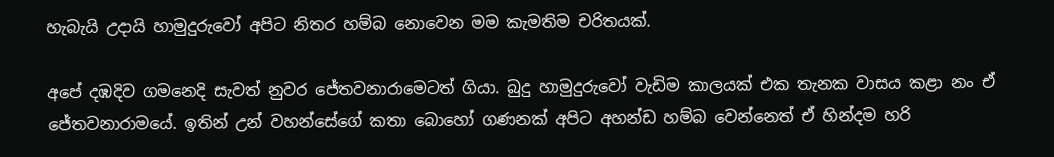හැබැයි උදායි හාමුදුරුවෝ අපිට නිතර හම්බ නොවෙන මම කැමතිම චරිතයක්.

අපේ දඹදිව ගමනෙදි සැවත් නුවර ජේතවනාරාමෙටත් ගියා. බුදු හාමුදුරුවෝ වැඩිම කාලයක් එක තැනක වාසය කළා නං ඒ ජේතවනාරාමයේ. ඉතින් උන් වහන්සේගේ කතා බොහෝ ගණනක් අපිට අහන්ඩ හම්බ වෙන්නෙත් ඒ හින්දම හරි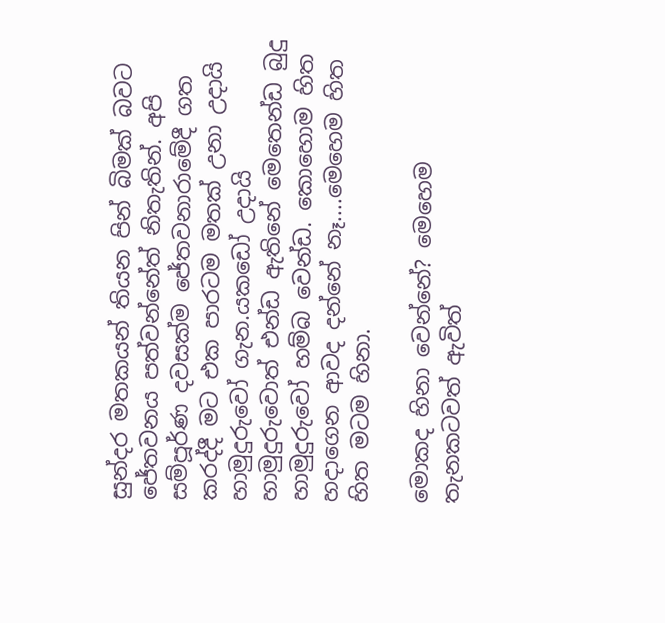සුන්දර මතකයන් තියන පින් බිමක් බවට ජේතවනය පත්වන්නේත් නිතැතින්. අපි සම්පූර්ණ දවසක්ම ජේතවනාරාමේදී ගත කරද්දී මට එක පාරටම මතක් උනා උදායි හාමුදුරුවෝ ගැන.යකඩෝ උදායි හාමුදුරුවොත් එන්ඩ ඇතිනේ මෙතෙන්ඩ බුදු හාමුදුරුවෝ හම්බ වෙන්ඩ. කොහොම හිත හදාගෙන ආවද දන්නේ නෑ....මෙහෙම හිත හිත මටම හිනා.

මොකද හිනා වෙන්නේ? මෙහෙම තැනකටවත් ඇවිත්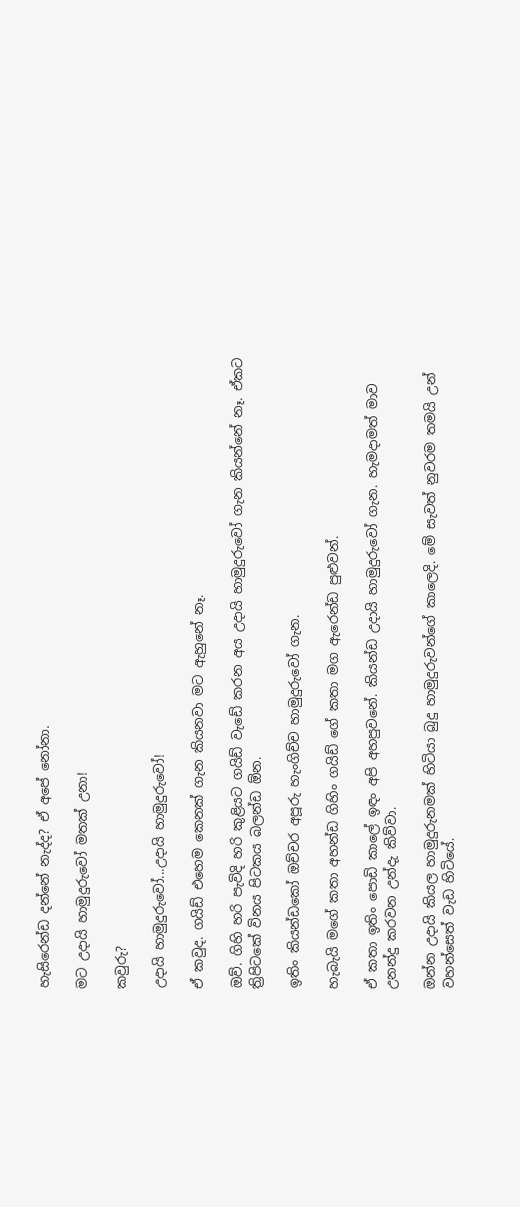හැසිරෙන්ඩ දන්නේ නැද්ද? ඒ අපේ නෝනා.

මට උදායි හාමුදුරුවෝ මතක් උනා!

කවුරු?

උදායි හාමුදුරුවෝ...උදායි හාමුදුරුවෝ!

ඒ කවුද. ගයිඩ් එහෙම කෙනක් ගැන කියනවා මට ඇහුනේ නෑ.

ඔව්. ගිහි හරි පැවිදි හරි කුළියට ගයිඩ් වැඩේ කරන අය උදායි හාමුදුරුවෝ ගැන කියන්නේ නෑ. ඒකට ත්‍රිපිටකේ විනය පිටකය බලන්ඩ ඕන.

ඉතිං කියන්ඩකෝ ඔච්චර අපූරු හැංගිච්ච හාමුදුරුවෝ ගැන.

හැබැයි මගේ කතා අහන්ඩ ගිහිං ගයිඩ් ගේ කතා මග ඇරෙන්ඩ පුළුවන්.

ඒ කතා ඉතිං පොඩි කාලේ ඉඳං අපි අහපුවනේ. කියන්ඩ උදායි හාමුදුරුවෝ ගැන. හැමදාමත් මාව උනන්දු කරවන උන්දැ කිව්වා.

ඔන්න උදායි කියල හාමුදුරුනමක් හිටියා බුදු හාමුදුරුවන්ගේ කාලෙදි. මේ සැවත් නුවරම තමයි උන් වහන්සෙත් වැඩ හිටියේ.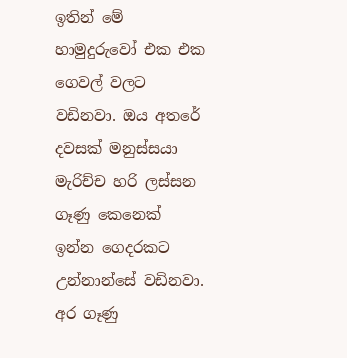ඉතින් මේ හාමුදුරුවෝ එක එක ගෙවල් වලට වඩිනවා. ඔය අතරේ දවසක් මනුස්සයා මැරිච්ච හරි ලස්සන ගෑණු කෙනෙක් ඉන්න ගෙදරකට උන්නාන්සේ වඩිනවා. අර ගෑණු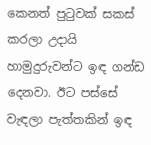කෙනත් පුටුවක් සකස් කරලා උදායි හාමුදුරුවන්ට ඉඳ ගන්ඩ දෙනවා. ඊට පස්සේ වැඳලා පැත්තකින් ඉඳ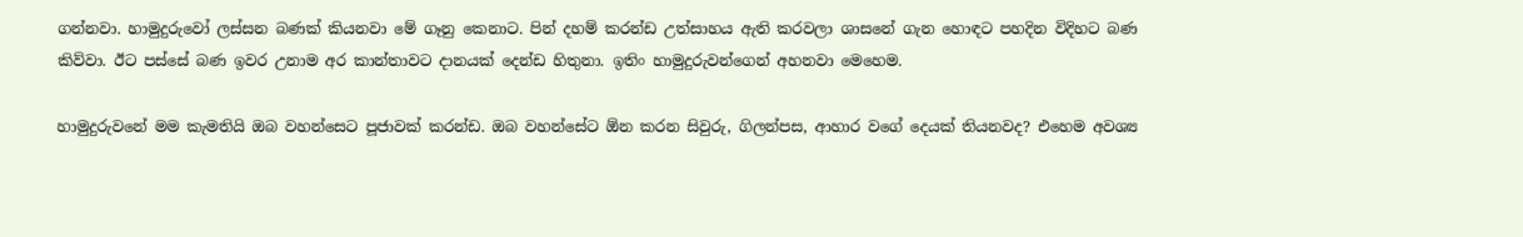ගන්නවා. හාමුදුරුවෝ ලස්සන බණක් කියනවා මේ ගෑනු කෙනාට. පින් දහම් කරන්ඩ උත්සාහය ඇති කරවලා ශාසනේ ගැන හොඳට පහදින විදිහට බණ කිව්වා. ඊට පස්සේ බණ ඉවර උනාම අර කාන්තාවට දානයක් දෙන්ඩ හිතුනා. ඉතිං හාමුදුරුවන්ගෙන් අහනවා මෙහෙම.

හාමුදුරුවනේ මම කැමතියි ඔබ වහන්සෙට පූජාවක් කරන්ඩ. ඔබ වහන්සේට ඕන කරන සිවුරු, ගිලන්පස, ආහාර වගේ දෙයක් තියනවද? එහෙම අවශ්‍ය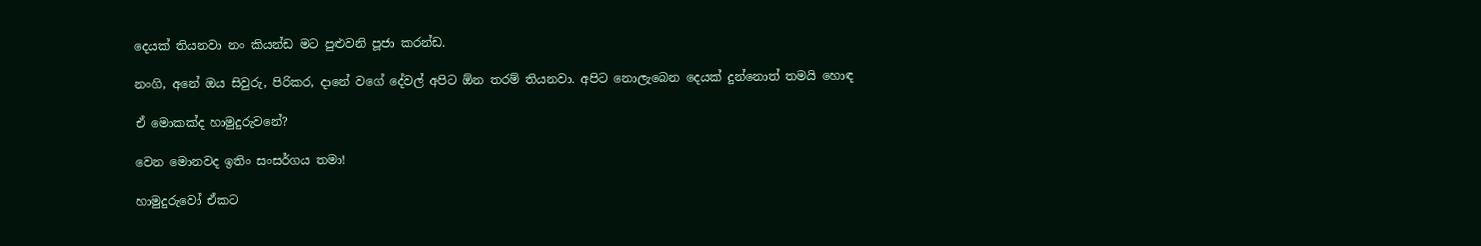දෙයක් තියනවා නං කියන්ඩ මට පුළුවනි පූජා කරන්ඩ.

නංගි, අනේ ඔය සිවුරු, පිරිකර, දානේ වගේ දේවල් අපිට ඕන තරම් තියනවා. අපිට නොලැබෙන දෙයක් දුන්නොත් තමයි හොඳ

ඒ මොකක්ද හාමුදුරුවනේ?

වෙන මොනවද ඉතිං සංසර්ගය තමා!

හාමුදුරුවෝ ඒකට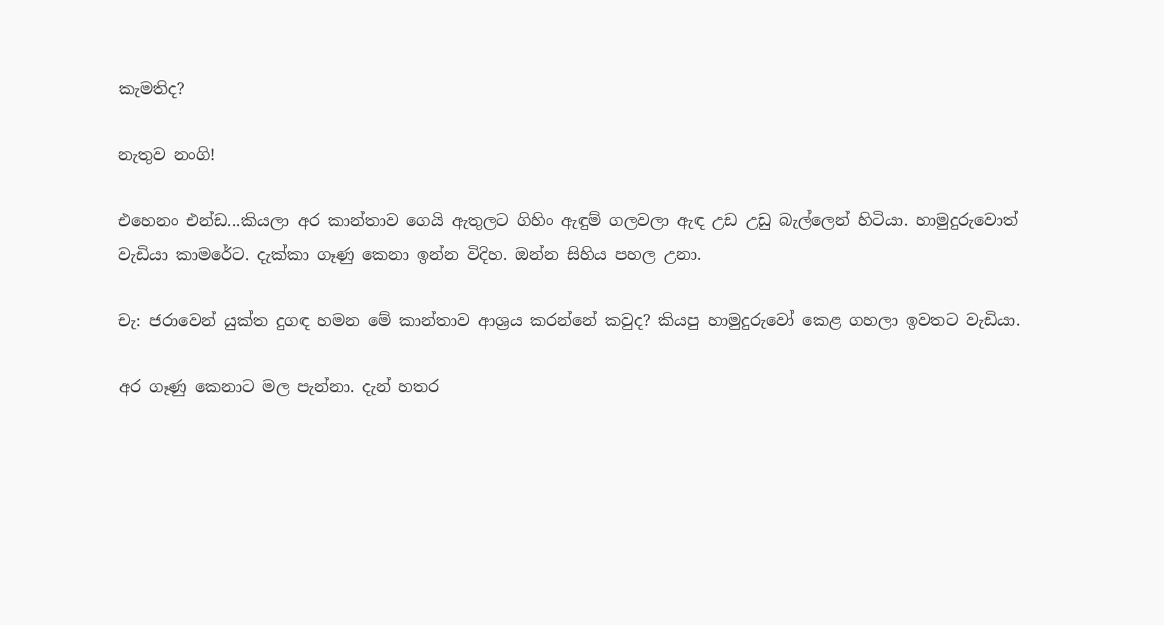කැමතිද?

නැතුව නංගි!

එහෙනං එන්ඩ...කියලා අර කාන්තාව ගෙයි ඇතුලට ගිහිං ඇඳුම් ගලවලා ඇඳ උඩ උඩු බැල්ලෙන් හිටියා. හාමුදුරුවොත් වැඩියා කාමරේට. දැක්කා ගෑණු කෙනා ඉන්න විදිහ. ඔන්න සිහිය පහල උනා.

චැ: ජරාවෙන් යුක්ත දුගඳ හමන මේ කාන්තාව ආශ්‍රය කරන්නේ කවුද? කියපු හාමුදුරුවෝ කෙළ ගහලා ඉවතට වැඩියා.

අර ගෑණු කෙනාට මල පැන්නා. දැන් හතර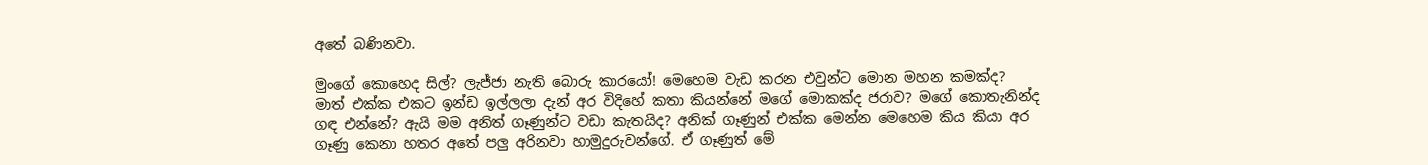අතේ බණිනවා.

මුංගේ කොහෙද සිල්? ලැජ්ජා නැති බොරු කාරයෝ! මෙහෙම වැඩ කරන එවුන්ට මොන මහන කමක්ද? මාත් එක්ක එකට ඉන්ඩ ඉල්ලලා දැන් අර විදිහේ කතා කියන්නේ මගේ මොකක්ද ජරාව? මගේ කොතැනින්ද ගඳ එන්නේ? ඇයි මම අනිත් ගෑණුන්ට වඩා කැතයිද? අනික් ගෑණුන් එක්ක මෙන්න මෙහෙම කිය කියා අර ගෑණු කෙනා හතර අතේ පලු අරිනවා හාමුදුරුවන්ගේ. ඒ ගෑණුත් මේ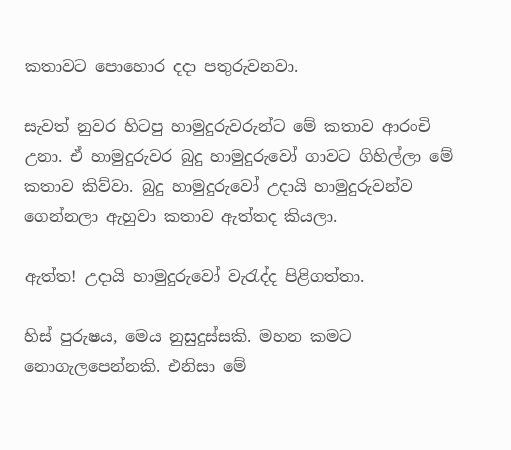කතාවට පොහොර දදා පතුරුවනවා.

සැවත් නුවර හිටපු හාමුදුරුවරුන්ට මේ කතාව ආරංචි උනා. ඒ හාමුදුරුවර බුදු හාමුදුරුවෝ ගාවට ගිහිල්ලා මේ කතාව කිව්වා. බුදු හාමුදුරුවෝ උදායි හාමුදුරුවන්ව ගෙන්නලා ඇහුවා කතාව ඇත්තද කියලා.

ඇත්ත! උදායි හාමුදුරුවෝ වැරැද්ද පිළිගත්තා.

හිස් පුරුෂය, මෙය නුසුදුස්සකි. මහන කමට නොගැලපෙන්නකි. එනිසා මේ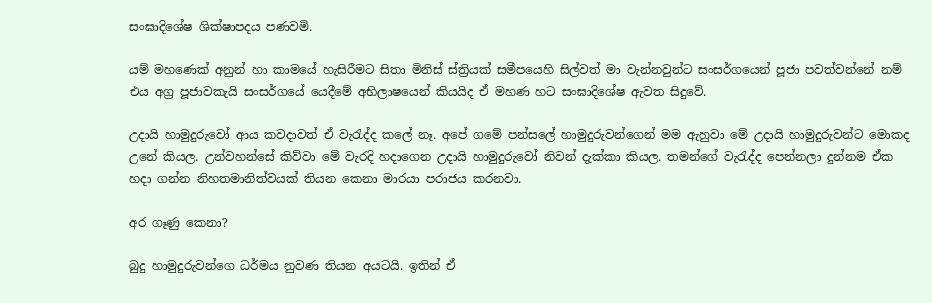සංඝාදිශේෂ ශික්ෂාපදය පණවමි.

යම් මහණෙක් අනුන් හා කාමයේ හැසිරීමට සිතා මිනිස් ස්ත්‍රියක් සමීපයෙහි සිල්වත් මා වැන්නවුන්ට සංසර්ගයෙන් පූජා පවත්වන්නේ නම් එය අග්‍ර පූජාවකැයි සංසර්ගයේ යෙදීමේ අභිලාෂයෙන් කියයිද ඒ මහණ හට සංඝාදිශේෂ ඇවත සිදුවේ.

උදායි හාමුදුරුවෝ ආය කවදාවත් ඒ වැරැද්ද කලේ නෑ. අපේ ගමේ පන්සලේ හාමුදුරුවන්ගෙන් මම ඇහුවා මේ උදායි හාමුදුරුවන්ට මොකද උනේ කියල. උන්වහන්සේ කිව්වා මේ වැරදි හදාගෙන උදායි හාමුදුරුවෝ නිවන් දැක්කා කියල. තමන්ගේ වැරැද්ද පෙන්නලා දුන්නම ඒක හදා ගන්න නිහතමානිත්වයක් තියන කෙනා මාරයා පරාජය කරනවා.

අර ගෑණු කෙනා?

බුදු හාමුදුරුවන්ගෙ ධර්මය නුවණ තියන අයටයි. ඉතින් ඒ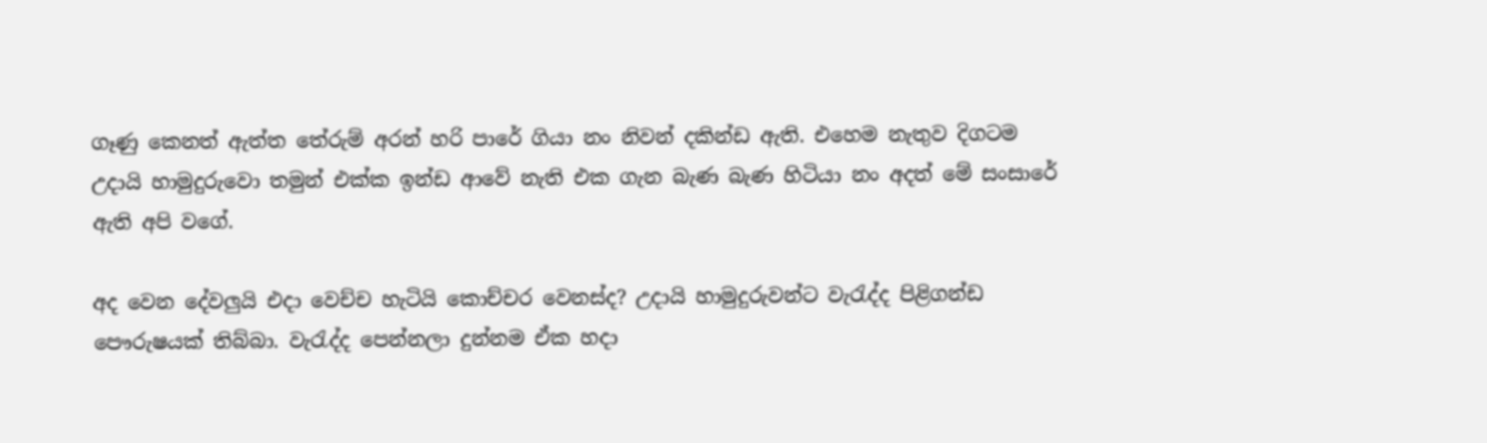ගෑණු කෙනත් ඇත්ත තේරුම් අරන් හරි පාරේ ගියා නං නිවන් දකින්ඩ ඇති. එහෙම නැතුව දිගටම උදායි හාමුදුරුවො තමුන් එක්ක ඉන්ඩ ආවේ නැති එක ගැන බැණ බැණ හිටියා නං අදත් මේ සංසාරේ ඇති අපි වගේ.

අද වෙන දේවලුයි එදා වෙච්ච හැටියි කොච්චර වෙනස්ද? උදායි හාමුදුරුවන්ට වැරැද්ද පිළිගන්ඩ පෞරුෂයක් තිබ්බා. වැරැද්ද පෙන්නලා දුන්නම ඒක හදා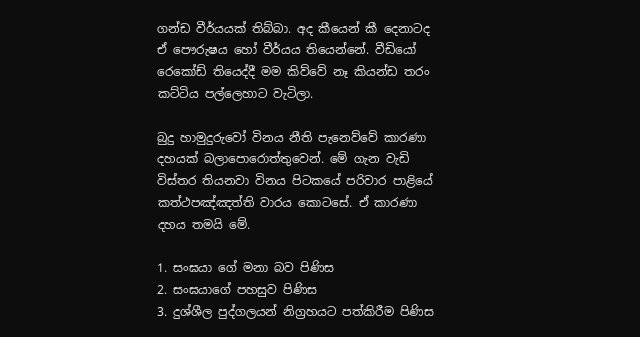ගන්ඩ වීර්යයක් තිබ්බා. අද කීයෙන් කී දෙනාටද ඒ පෞරුෂය හෝ වීර්යය තියෙන්නේ. වීඩියෝ රෙකෝඩ් තියෙද්දී මම කිව්වේ නෑ කියන්ඩ තරං කට්ටිය පල්ලෙහාට වැටිලා.

බුදු හාමුදුරුවෝ විනය නීති පැනෙව්වේ කාරණා දහයක් බලාපොරොත්තුවෙන්. මේ ගැන වැඩි විස්තර තියනවා විනය පිටකයේ පරිවාර පාළියේ කත්ථපඤ්ඤත්ති වාරය කොටසේ. ඒ කාරණා දහය තමයි මේ.

1. සංඝයා ගේ මනා බව පිණිස
2. සංඝයාගේ පහසුව පිණිස
3. දුශ්ශීල පුද්ගලයන් නිග්‍රහයට පත්කිරීම පිණිස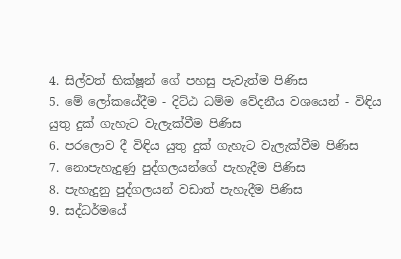4. සිල්වත් භික්ෂූන් ගේ පහසු පැවැත්ම පිණිස
5. මේ ලෝකයේදීම - දිට්ඨ ධම්ම වේදනීය වශයෙන් - විඳිය යුතු දුක් ගැහැට වැලැක්වීම පිණිස
6. පරලොව දී විඳිය යුතු දුක් ගැහැට වැලැක්වීම පිණිස
7. නොපැහැදුණු පුද්ගලයන්ගේ පැහැදීම පිණිස
8. පැහැදුනු පුද්ගලයන් වඩාත් පැහැදීම පිණිස
9. සද්ධර්මයේ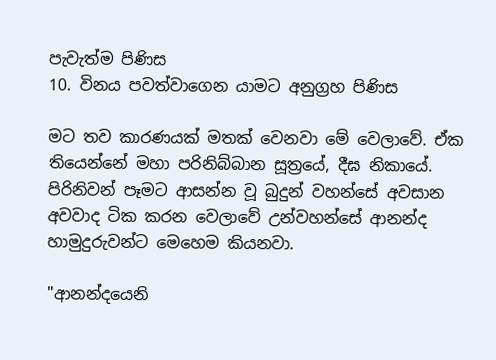පැවැත්ම පිණිස
10. විනය පවත්වාගෙන යාමට අනුග්‍රහ පිණිස

මට තව කාරණයක් මතක් වෙනවා මේ වෙලාවේ. ඒක තියෙන්නේ මහා පරිනිබ්බාන සූත්‍රයේ, දීඝ නිකායේ. පිරිනිවන් පෑමට ආසන්න වූ බුදුන් වහන්සේ අවසාන අවවාද ටික කරන වෙලාවේ උන්වහන්සේ ආනන්ද හාමුදුරුවන්ට මෙහෙම කියනවා.

"ආනන්දයෙනි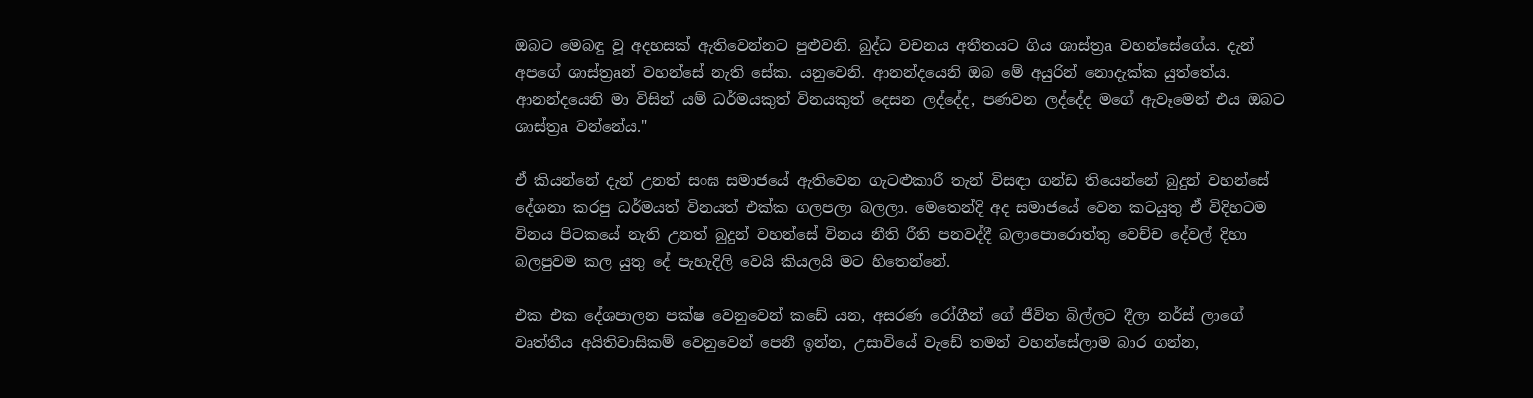ඔබට මෙබඳු වූ අදහසක් ඇතිවෙන්නට පුළුවනි. බුද්ධ වචනය අතීතයට ගිය ශාස්ත්‍රa වහන්සේගේය. දැන් අපගේ ශාස්ත්‍රaන් වහන්සේ නැති සේක. යනුවෙනි. ආනන්දයෙනි ඔබ මේ අයුරින් නොදැක්ක යුත්තේය. ආනන්දයෙනි මා විසින් යම් ධර්මයකුත් විනයකුත් දෙසන ලද්දේද, පණවන ලද්දේද මගේ ඇවෑමෙන් එය ඔබට ශාස්ත්‍රa වන්නේය."

ඒ කියන්නේ දැන් උනත් සංඝ සමාජයේ ඇතිවෙන ගැටළුකාරී තැන් විසඳා ගන්ඩ තියෙන්නේ බුදුන් වහන්සේ දේශනා කරපු ධර්මයත් විනයත් එක්ක ගලපලා බලලා. මෙතෙන්දි අද සමාජයේ වෙන කටයුතු ඒ විදිහටම විනය පිටකයේ නැති උනත් බුදුන් වහන්සේ විනය නීති රීති පනවද්දී බලාපොරොත්තු වෙච්ච දේවල් දිහා බලපුවම කල යුතු දේ පැහැදිලි වෙයි කියලයි මට හිතෙන්නේ.

එක එක දේශපාලන පක්ෂ වෙනුවෙන් කඩේ යන, අසරණ රෝගීන් ගේ ජීවිත බිල්ලට දීලා නර්ස් ලාගේ වෘත්තීය අයිතිවාසිකම් වෙනුවෙන් පෙනී ඉන්න, උසාවියේ වැඩේ තමන් වහන්සේලාම බාර ගන්න,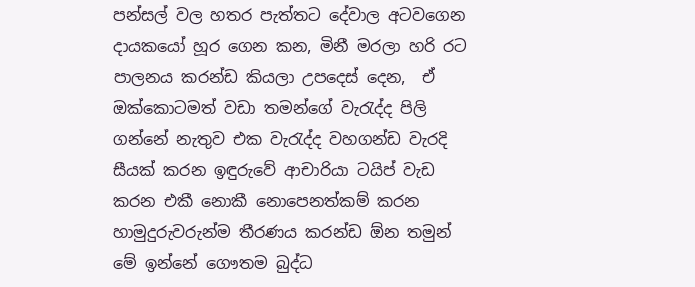පන්සල් වල හතර පැත්තට දේවාල අටවගෙන දායකයෝ හූර ගෙන කන, මිනී මරලා හරි රට පාලනය කරන්ඩ කියලා උපදෙස් දෙන,  ඒ ඔක්කොටමත් වඩා තමන්ගේ වැරැද්ද පිලි ගන්නේ නැතුව එක වැරැද්ද වහගන්ඩ වැරදි සීයක් කරන ඉඳුරුවේ ආචාරියා ටයිප් වැඩ කරන එකී නොකී නොපෙනත්කම් කරන හාමුදුරුවරුන්ම තීරණය කරන්ඩ ඕන තමුන් මේ ඉන්නේ ගෞතම බුද්ධ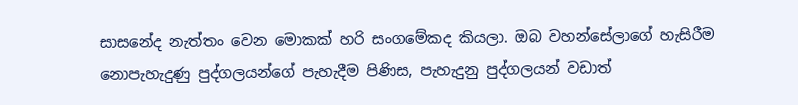සාසනේද නැත්තං වෙන මොකක් හරි සංගමේකද කියලා. ඔබ වහන්සේලාගේ හැසිරීම නොපැහැදුණු පුද්ගලයන්ගේ පැහැදීම පිණිස, පැහැදුනු පුද්ගලයන් වඩාත්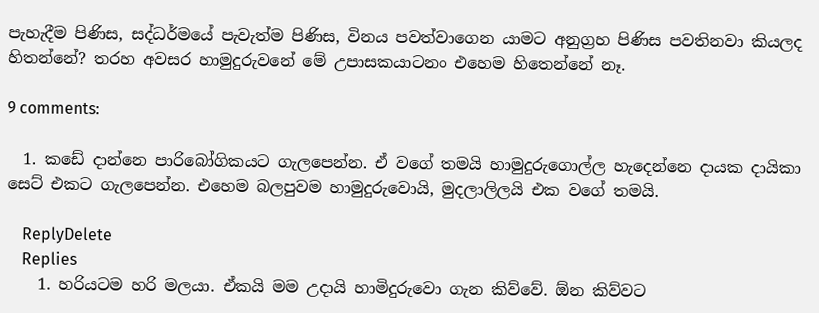පැහැදීම පිණිස, සද්ධර්මයේ පැවැත්ම පිණිස, විනය පවත්වාගෙන යාමට අනුග්‍රහ පිණිස පවතිනවා කියලද හිතන්නේ? තරහ අවසර හාමුදුරුවනේ මේ උපාසකයාටනං එහෙම හිතෙන්නේ නෑ.

9 comments:

  1. කඩේ දාන්නෙ පාරිබෝගිකයට ගැලපෙන්න. ඒ වගේ තමයි හාමුදුරුගොල්ල හැදෙන්නෙ දායක දායිකා සෙට් එකට ගැලපෙන්න. එහෙම බලපුවම හාමුදුරුවොයි, මුදලාලිලයි එක වගේ තමයි.

    ReplyDelete
    Replies
    1. හරියටම හරි මලයා. ඒකයි මම උදායි හාමිදුරුවො ගැන කිව්වේ. ඕන කිව්වට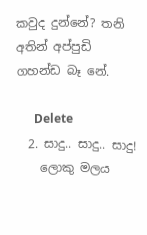කවුද දුන්නේ? තනි අතින් අප්පුඩි ගහන්ඩ බෑ නේ.

      Delete
  2. සාදු.. සාදු.. සාදු!
    ලොකු මලය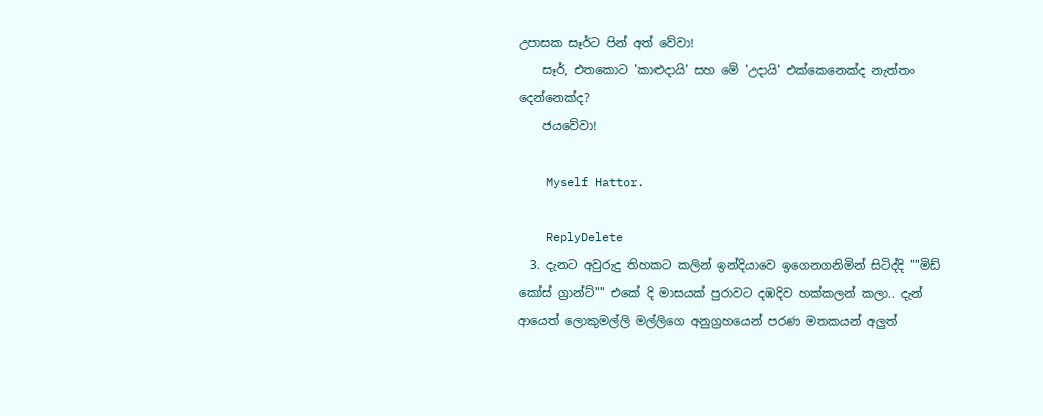උපාසක සෑර්ට පින් අත් වේවා!
    සෑර්, එතකොට 'කාළුදායි' සහ මේ 'උදායි' එක්කෙනෙක්ද නැත්තං දෙන්නෙක්ද?
    ජයවේවා!

    Myself Hattor.

    ReplyDelete
  3. දැනට අවුරුදු තිහකට කලින් ඉන්දියාවෙ ඉගෙනගනිමින් සිටිද්දි ""මිඩ් කෝස් ග්‍රාන්ට්"" එකේ දි මාසයක් පුරාවට දඹදිව හක්කලන් කලා.. දැන් ආයෙත් ලොකුමල්ලි මල්ලිගෙ අනුග්‍රහයෙන් පරණ මතකයන් අලුත්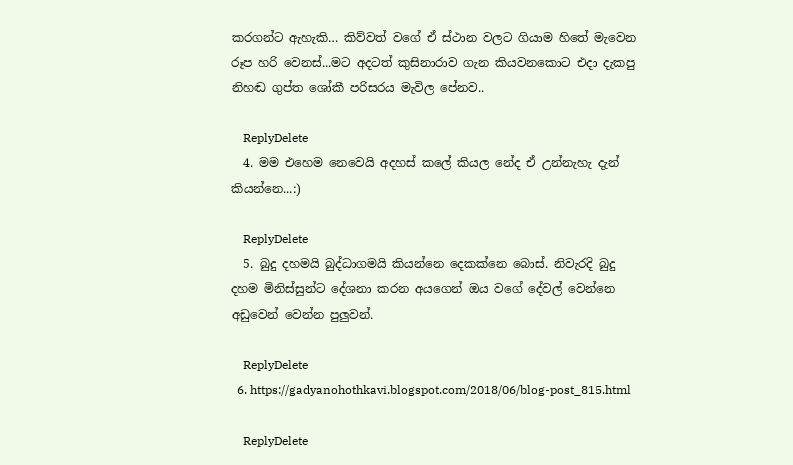කරගන්ට ඇහැකි… කිව්වත් වගේ ඒ ස්ථාන වලට ගියාම හිතේ මැවෙන රූප හරි වෙනස්...මට අදටත් කුසිනාරාව ගැන කියවනකොට එදා දැකපු නිහඬ ගුප්ත ශෝකී පරිසරය මැවිල පේනව..

    ReplyDelete
  4. මම එහෙම නෙවෙයි අදහස් කලේ කියල නේද ඒ උන්නැහැ දැන් කියන්නෙ...:)

    ReplyDelete
  5. බුදු දහමයි බුද්ධාගමයි කියන්නෙ දෙකක්නෙ බොස්. නිවැරදි බුදු දහම මිනිස්සුන්ට දේශනා කරන අයගෙන් ඔය වගේ දේවල් වෙන්නෙ අඩුවෙන් වෙන්න පුලුවන්.

    ReplyDelete
  6. https://gadyanohothkavi.blogspot.com/2018/06/blog-post_815.html

    ReplyDelete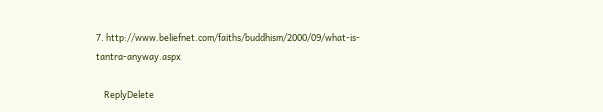7. http://www.beliefnet.com/faiths/buddhism/2000/09/what-is-tantra-anyway.aspx

    ReplyDelete